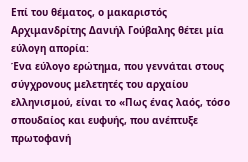Επί του θέματος, ο μακαριστός Αρχιμανδρίτης Δανιήλ Γούβαλης θέτει μία εύλογη απορία:
Ένα εύλογο ερώτημα, που γεννάται στους σύγχρονους μελετητές του αρχαίου ελληνισμού, είναι το «Πως ένας λαός, τόσο σπουδαίος και ευφυής, που ανέπτυξε πρωτοφανή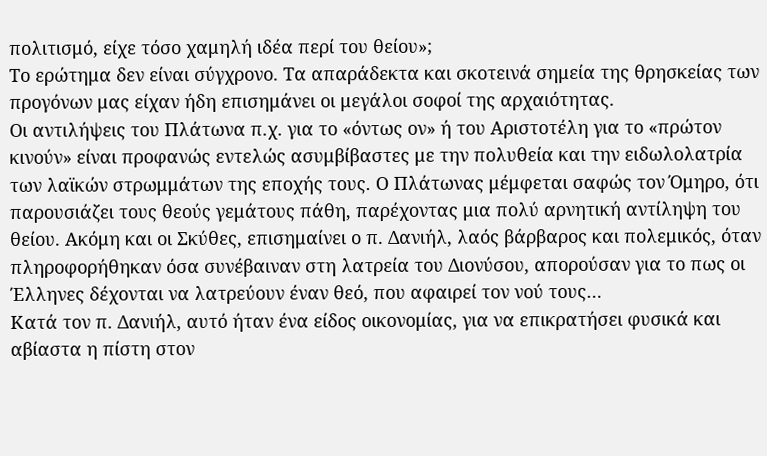πολιτισμό, είχε τόσο χαμηλή ιδέα περί του θείου»;
Το ερώτημα δεν είναι σύγχρονο. Τα απαράδεκτα και σκοτεινά σημεία της θρησκείας των προγόνων μας είχαν ήδη επισημάνει οι μεγάλοι σοφοί της αρχαιότητας.
Οι αντιλήψεις του Πλάτωνα π.χ. για το «όντως ον» ή του Αριστοτέλη για το «πρώτον κινούν» είναι προφανώς εντελώς ασυμβίβαστες με την πολυθεία και την ειδωλολατρία των λαϊκών στρωμμάτων της εποχής τους. Ο Πλάτωνας μέμφεται σαφώς τον Όμηρο, ότι παρουσιάζει τους θεούς γεμάτους πάθη, παρέχοντας μια πολύ αρνητική αντίληψη του θείου. Ακόμη και οι Σκύθες, επισημαίνει ο π. Δανιήλ, λαός βάρβαρος και πολεμικός, όταν πληροφορήθηκαν όσα συνέβαιναν στη λατρεία του Διονύσου, απορούσαν για το πως οι Έλληνες δέχονται να λατρεύουν έναν θεό, που αφαιρεί τον νού τους…
Κατά τον π. Δανιήλ, αυτό ήταν ένα είδος οικονομίας, για να επικρατήσει φυσικά και αβίαστα η πίστη στον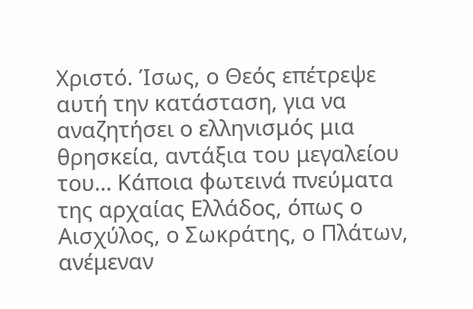Χριστό. Ίσως, ο Θεός επέτρεψε αυτή την κατάσταση, για να αναζητήσει ο ελληνισμός μια θρησκεία, αντάξια του μεγαλείου του… Κάποια φωτεινά πνεύματα της αρχαίας Ελλάδος, όπως ο Αισχύλος, ο Σωκράτης, ο Πλάτων, ανέμεναν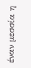έναν μεσσία η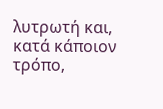λυτρωτή και, κατά κάποιον τρόπο,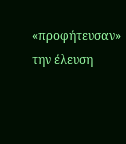«προφήτευσαν» την έλευση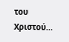του Χριστού…